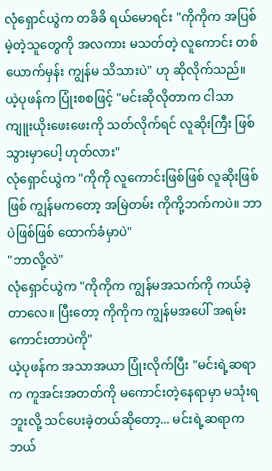လုံရှောင်ယွဲက တခိခိ ရယ်မောရင်း "ကိုကိုက အပြစ်မဲ့တဲ့သူတွေကို အလကား မသတ်တဲ့ လူကောင်း တစ်ယောက်မှန်း ကျွန်မ သိသားပဲ" ဟု ဆိုလိုက်သည်။
ယဲ့ပုဖန်က ပြုံးစစဖြင့် "မင်းဆိုလိုတာက ငါသာ ကျူးယိုးဖေးဖေးကို သတ်လိုက်ရင် လူဆိုးကြီး ဖြစ်သွားမှာပေါ့ ဟုတ်လား"
လုံရှောင်ယွဲက "ကိုကို လူကောင်းဖြစ်ဖြစ် လူဆိုးဖြစ်ဖြစ် ကျွန်မကတော့ အမြဲတမ်း ကိုကို့ဘက်ကပဲ။ ဘာပဲဖြစ်ဖြစ် ထောက်ခံမှာပဲ"
"ဘာလို့လဲ"
လုံရှောင်ယွဲက "ကိုကိုက ကျွန်မအသက်ကို ကယ်ခဲ့တာလေ။ ပြီးတော့ ကိုကိုက ကျွန်မအပေါ် အရမ်းကောင်းတာပဲကို"
ယဲ့ပုဖန်က အသာအယာ ပြုံးလိုက်ပြီး "မင်းရဲ့ဆရာက ကူအင်းအတတ်ကို မကောင်းတဲ့နေရာမှာ မသုံးရဘူးလို့ သင်ပေးခဲ့တယ်ဆိုတော့... မင်းရဲ့ဆရာက ဘယ်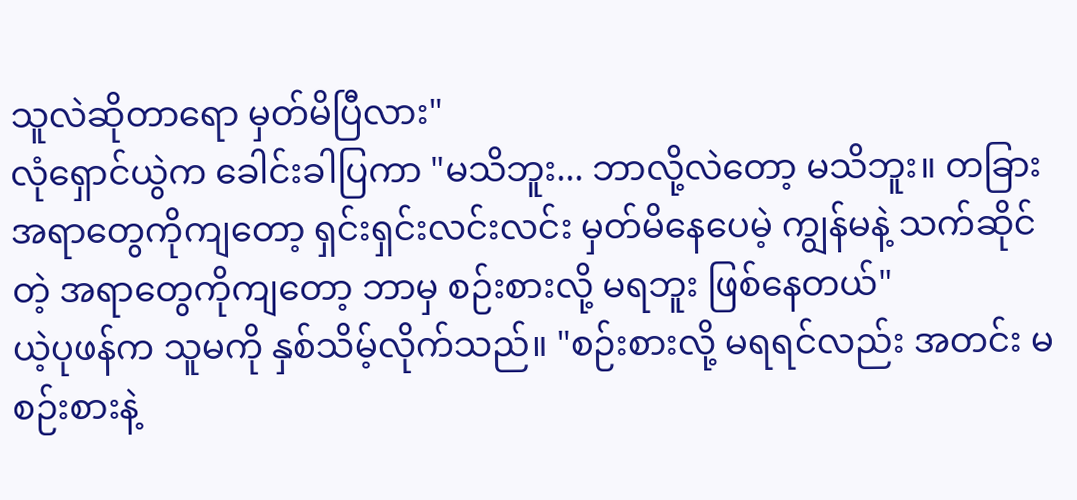သူလဲဆိုတာရော မှတ်မိပြီလား"
လုံရှောင်ယွဲက ခေါင်းခါပြကာ "မသိဘူး... ဘာလို့လဲတော့ မသိဘူး။ တခြားအရာတွေကိုကျတော့ ရှင်းရှင်းလင်းလင်း မှတ်မိနေပေမဲ့ ကျွန်မနဲ့ သက်ဆိုင်တဲ့ အရာတွေကိုကျတော့ ဘာမှ စဉ်းစားလို့ မရဘူး ဖြစ်နေတယ်"
ယဲ့ပုဖန်က သူမကို နှစ်သိမ့်လိုက်သည်။ "စဉ်းစားလို့ မရရင်လည်း အတင်း မစဉ်းစားနဲ့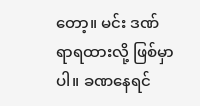တော့။ မင်း ဒဏ်ရာရထားလို့ ဖြစ်မှာပါ။ ခဏနေရင်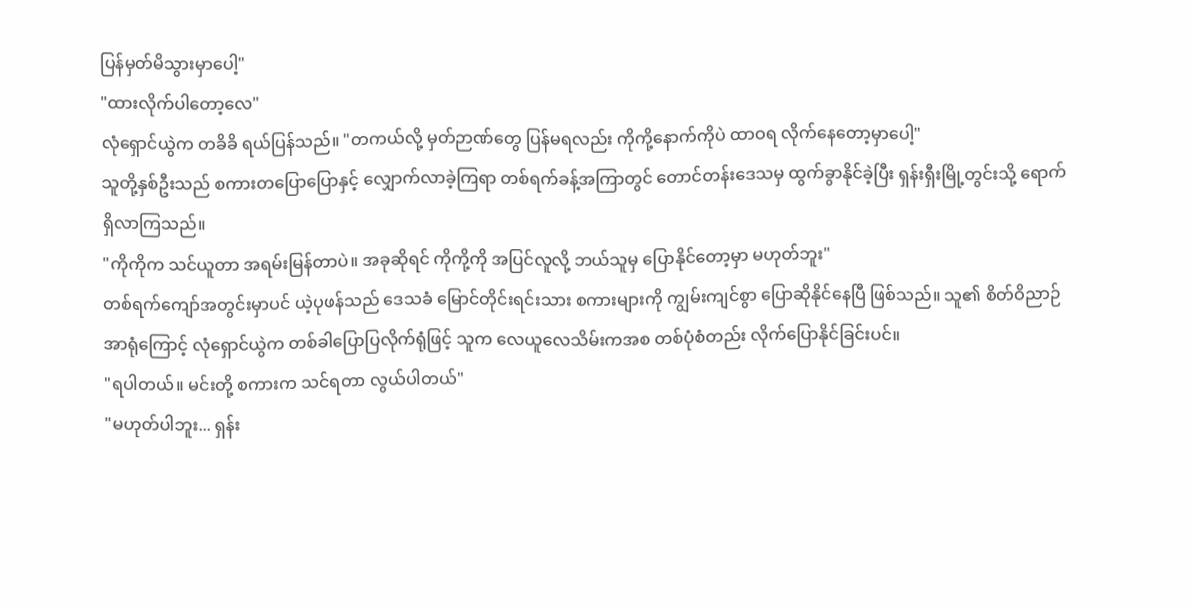ပြန်မှတ်မိသွားမှာပေါ့"
"ထားလိုက်ပါတော့လေ"
လုံရှောင်ယွဲက တခိခိ ရယ်ပြန်သည်။ "တကယ်လို့ မှတ်ဉာဏ်တွေ ပြန်မရလည်း ကိုကို့နောက်ကိုပဲ ထာဝရ လိုက်နေတော့မှာပေါ့"
သူတို့နှစ်ဦးသည် စကားတပြောပြောနှင့် လျှောက်လာခဲ့ကြရာ တစ်ရက်ခန့်အကြာတွင် တောင်တန်းဒေသမှ ထွက်ခွာနိုင်ခဲ့ပြီး ရှန်းရှီးမြို့တွင်းသို့ ရောက်ရှိလာကြသည်။
"ကိုကိုက သင်ယူတာ အရမ်းမြန်တာပဲ။ အခုဆိုရင် ကိုကို့ကို အပြင်လူလို့ ဘယ်သူမှ ပြောနိုင်တော့မှာ မဟုတ်ဘူး"
တစ်ရက်ကျော်အတွင်းမှာပင် ယဲ့ပုဖန်သည် ဒေသခံ မြောင်တိုင်းရင်းသား စကားများကို ကျွမ်းကျင်စွာ ပြောဆိုနိုင်နေပြီ ဖြစ်သည်။ သူ၏ စိတ်ဝိညာဉ်အာရုံကြောင့် လုံရှောင်ယွဲက တစ်ခါပြောပြလိုက်ရုံဖြင့် သူက လေယူလေသိမ်းကအစ တစ်ပုံစံတည်း လိုက်ပြောနိုင်ခြင်းပင်။
"ရပါတယ်။ မင်းတို့ စကားက သင်ရတာ လွယ်ပါတယ်"
"မဟုတ်ပါဘူး... ရှန်း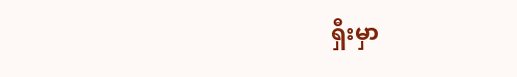ရှီးမှာ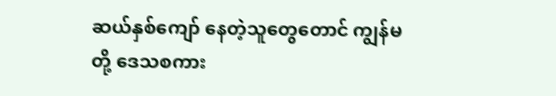ဆယ်နှစ်ကျော် နေတဲ့သူတွေတောင် ကျွန်မတို့ ဒေသစကား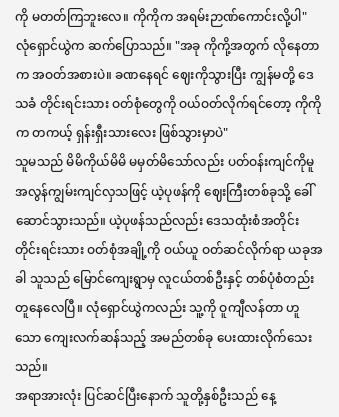ကို မတတ်ကြဘူးလေ။ ကိုကိုက အရမ်းဉာဏ်ကောင်းလို့ပါ"
လုံရှောင်ယွဲက ဆက်ပြောသည်။ "အခု ကိုကို့အတွက် လိုနေတာက အဝတ်အစားပဲ။ ခဏနေရင် ဈေးကိုသွားပြီး ကျွန်မတို့ ဒေသခံ တိုင်းရင်းသား ဝတ်စုံတွေကို ဝယ်ဝတ်လိုက်ရင်တော့ ကိုကိုက တကယ့် ရှန်းရှီးသားလေး ဖြစ်သွားမှာပဲ"
သူမသည် မိမိကိုယ်မိမိ မမှတ်မိသော်လည်း ပတ်ဝန်းကျင်ကိုမူ အလွန်ကျွမ်းကျင်လှသဖြင့် ယဲ့ပုဖန်ကို ဈေးကြီးတစ်ခုသို့ ခေါ်ဆောင်သွားသည်။ ယဲ့ပုဖန်သည်လည်း ဒေသထုံးစံအတိုင်း တိုင်းရင်းသား ဝတ်စုံအချို့ကို ဝယ်ယူ ဝတ်ဆင်လိုက်ရာ ယခုအခါ သူသည် မြောင်ကျေးရွာမှ လူငယ်တစ်ဦးနှင့် တစ်ပုံစံတည်း တူနေလေပြီ။ လုံရှောင်ယွဲကလည်း သူ့ကို ဝူကျီလန်တာ ဟူသော ကျေးလက်ဆန်သည့် အမည်တစ်ခု ပေးထားလိုက်သေးသည်။
အရာအားလုံး ပြင်ဆင်ပြီးနောက် သူတို့နှစ်ဦးသည် နေ့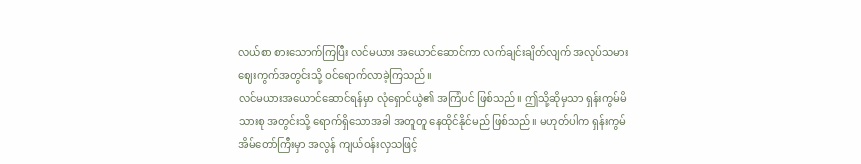လယ်စာ စားသောက်ကြပြီး လင်မယား အယောင်ဆောင်ကာ လက်ချင်းချိတ်လျက် အလုပ်သမား ဈေးကွက်အတွင်းသို့ ဝင်ရောက်လာခဲ့ကြသည်။
လင်မယားအယောင်ဆောင်ရန်မှာ လုံရှောင်ယွဲ၏ အကြံပင် ဖြစ်သည်။ ဤသို့ဆိုမှသာ ရှန်းကွမ်မိသားစု အတွင်းသို့ ရောက်ရှိသောအခါ အတူတူ နေထိုင်နိုင်မည် ဖြစ်သည်။ မဟုတ်ပါက ရှန်းကွမ်အိမ်တော်ကြီးမှာ အလွန် ကျယ်ဝန်းလှသဖြင့်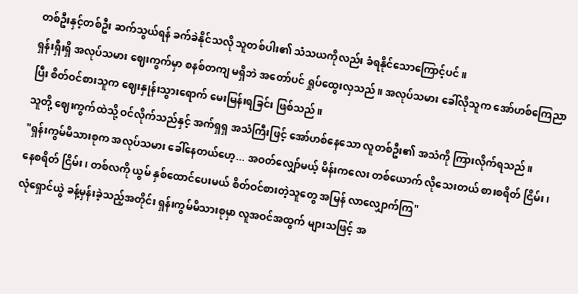တစ်ဦးနှင့်တစ်ဦး ဆက်သွယ်ရန် ခက်ခဲနိုင်သလို သူတစ်ပါး၏ သံသယကိုလည်း ခံရနိုင်သောကြောင့်ပင်။
ရှန်းရှီးရှိ အလုပ်သမား ဈေးကွက်မှာ စနစ်တကျ မရှိဘဲ အတော်ပင် ရှုပ်ထွေးလှသည်။ အလုပ်သမား ခေါ်လိုသူက အော်ဟစ်ကြေညာပြီး စိတ်ဝင်စားသူက ဈေးနှုန်းသွားရောက် မေးမြန်းရခြင်း ဖြစ်သည်။
သူတို့ ဈေးကွက်ထဲသို့ ဝင်လိုက်သည်နှင့် အက်ရှရှ အသံကြီးဖြင့် အော်ဟစ်နေသော လူတစ်ဦး၏ အသံကို ကြားလိုက်ရသည်။
"ရှန်းကွမ်မိသားစုက အလုပ်သမား ခေါ်နေတယ်ဟေ့... အဝတ်လျှော်မယ့် မိန်းကလေး တစ်ယောက် လိုသေးတယ် စားစရိတ် ငြိမ်း၊ နေစရိတ် ငြိမ်း၊ တစ်လကို ယွမ် နှစ်ထောင်ပေးမယ် စိတ်ဝင်စားတဲ့သူတွေ အမြန် လာလျှောက်ကြ"
လုံရှောင်ယွဲ ခန့်မှန်းခဲ့သည့်အတိုင်း ရှန်းကွမ်မိသားစုမှာ လူအဝင်အထွက် များသဖြင့် အ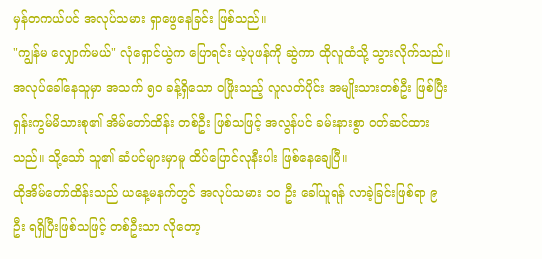မှန်တကယ်ပင် အလုပ်သမား ရှာဖွေနေခြင်း ဖြစ်သည်။
"ကျွန်မ လျှောက်မယ်" လုံရှောင်ယွဲက ပြောရင်း ယဲ့ပုဖန်ကို ဆွဲကာ ထိုလူထံသို့ သွားလိုက်သည်။
အလုပ်ခေါ်နေသူမှာ အသက် ၅၀ ခန့်ရှိသော ဝဖြိုးသည့် လူလတ်ပိုင်း အမျိုးသားတစ်ဦး ဖြစ်ပြီး ရှန်းကွမ်မိသားစု၏ အိမ်တော်ထိန်း တစ်ဦး ဖြစ်သဖြင့် အလွန်ပင် ခမ်းနားစွာ ဝတ်ဆင်ထားသည်။ သို့သော် သူ၏ ဆံပင်များမှာမူ ထိပ်ပြောင်လုနီးပါး ဖြစ်နေချေပြီ။
ထိုအိမ်တော်ထိန်းသည် ယနေ့မနက်တွင် အလုပ်သမား ၁၀ ဦး ခေါ်ယူရန် လာခဲ့ခြင်းဖြစ်ရာ ၉ ဦး ရရှိပြီးဖြစ်သဖြင့် တစ်ဦးသာ လိုတော့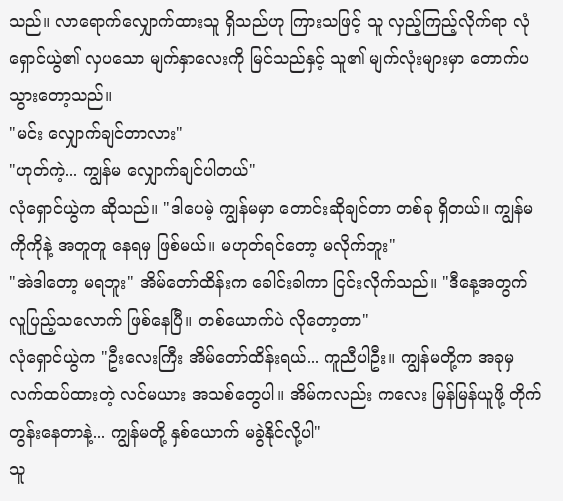သည်။ လာရောက်လျှောက်ထားသူ ရှိသည်ဟု ကြားသဖြင့် သူ လှည့်ကြည့်လိုက်ရာ လုံရှောင်ယွဲ၏ လှပသော မျက်နှာလေးကို မြင်သည်နှင့် သူ၏ မျက်လုံးများမှာ တောက်ပသွားတော့သည်။
"မင်း လျှောက်ချင်တာလား"
"ဟုတ်ကဲ့... ကျွန်မ လျှောက်ချင်ပါတယ်"
လုံရှောင်ယွဲက ဆိုသည်။ "ဒါပေမဲ့ ကျွန်မမှာ တောင်းဆိုချင်တာ တစ်ခု ရှိတယ်။ ကျွန်မ ကိုကိုနဲ့ အတူတူ နေရမှ ဖြစ်မယ်။ မဟုတ်ရင်တော့ မလိုက်ဘူး"
"အဲဒါတော့ မရဘူး" အိမ်တော်ထိန်းက ခေါင်းခါကာ ငြင်းလိုက်သည်။ "ဒီနေ့အတွက် လူပြည့်သလောက် ဖြစ်နေပြီ။ တစ်ယောက်ပဲ လိုတော့တာ"
လုံရှောင်ယွဲက "ဦးလေးကြီး အိမ်တော်ထိန်းရယ်... ကူညီပါဦး။ ကျွန်မတို့က အခုမှ လက်ထပ်ထားတဲ့ လင်မယား အသစ်တွေပါ။ အိမ်ကလည်း ကလေး မြန်မြန်ယူဖို့ တိုက်တွန်းနေတာနဲ့... ကျွန်မတို့ နှစ်ယောက် မခွဲနိုင်လို့ပါ"
သူ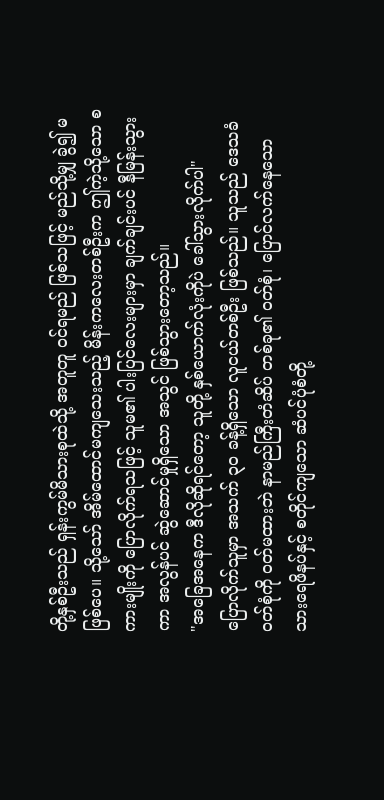တို့နှစ်ဦးသည် ရှန်းကွမ်မိသားစုထဲသို့ အတူတူ ဝင်ရမည် ဖြစ်သဖြင့် မည်သို့မျှ ခွဲ၍ မဖြစ်ပေ။ သို့သော် အိမ်ထောင်မကျသေးသည့် မိန်းကလေးတစ်ဦးက ဤကဲ့သို့သော စကားမျိုးကို ပြောလိုက်ရသဖြင့် သူမ၏ ပါးပြင်လေးများမှာ ချက်ချင်းပင် နီမြန်းသွားကာ အလွန်ပင် ဆွဲဆောင်မှုရှိသော အသွင် ဖြစ်သွားတော့သည်။
"အခြေအနေက ဒီလိုဆိုရင်တော့ သူတို့ နှစ်ယောက်လုံးကိုပဲ ခေါ်သွားလိုက်ပါ"
ပြောလိုက်သူမှာ အသက် ၃၀ ခန့်ရှိသော လူငယ်တစ်ဦး ဖြစ်သည်။ သူသည် ဒေသခံ ဝတ်စုံကို ဝတ်မထားဘဲ နာမည်ကြီးတံဆိပ် တစ်ခု၏ ဝတ်စုံ၊ ပြောင်လက်နေသော သားရေဖိနပ်နှင့် စတိုင်ကျသော ဆံပင်ပုံစံတို့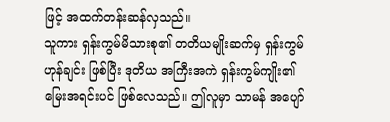ဖြင့် အထက်တန်းဆန်လှသည်။
သူကား ရှန်းကွမ်မိသားစု၏ တတိယမျိုးဆက်မှ ရှန်းကွမ်ဟုန်ချင်း ဖြစ်ပြီး ဒုတိယ အကြီးအကဲ ရှန်းကွမ်ကျိုး၏ မြေးအရင်းပင် ဖြစ်လေသည်။ ဤလူမှာ သာမန် အပျော်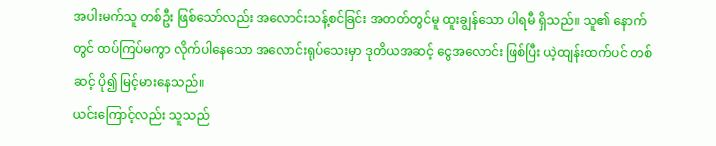အပါးမက်သူ တစ်ဦး ဖြစ်သော်လည်း အလောင်းသန့်စင်ခြင်း အတတ်တွင်မူ ထူးချွန်သော ပါရမီ ရှိသည်။ သူ၏ နောက်တွင် ထပ်ကြပ်မကွာ လိုက်ပါနေသော အလောင်းရုပ်သေးမှာ ဒုတိယအဆင့် ငွေအလောင်း ဖြစ်ပြီး ယဲ့ထျန်းထက်ပင် တစ်ဆင့် ပို၍ မြင့်မားနေသည်။
ယင်းကြောင့်လည်း သူသည်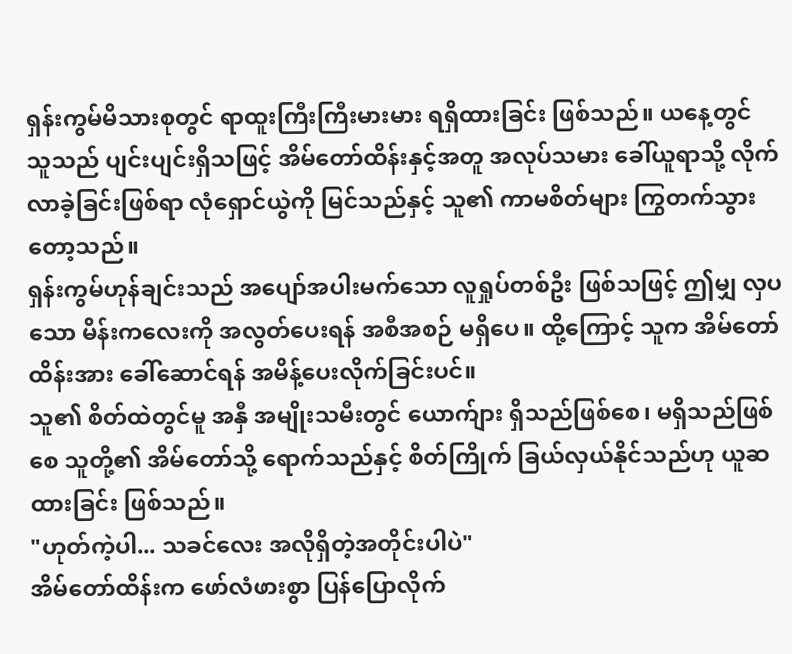ရှန်းကွမ်မိသားစုတွင် ရာထူးကြီးကြီးမားမား ရရှိထားခြင်း ဖြစ်သည်။ ယနေ့တွင် သူသည် ပျင်းပျင်းရှိသဖြင့် အိမ်တော်ထိန်းနှင့်အတူ အလုပ်သမား ခေါ်ယူရာသို့ လိုက်လာခဲ့ခြင်းဖြစ်ရာ လုံရှောင်ယွဲကို မြင်သည်နှင့် သူ၏ ကာမစိတ်များ ကြွတက်သွားတော့သည်။
ရှန်းကွမ်ဟုန်ချင်းသည် အပျော်အပါးမက်သော လူရှုပ်တစ်ဦး ဖြစ်သဖြင့် ဤမျှ လှပသော မိန်းကလေးကို အလွတ်ပေးရန် အစီအစဉ် မရှိပေ။ ထို့ကြောင့် သူက အိမ်တော်ထိန်းအား ခေါ်ဆောင်ရန် အမိန့်ပေးလိုက်ခြင်းပင်။
သူ၏ စိတ်ထဲတွင်မူ အနှီ အမျိုးသမီးတွင် ယောက်ျား ရှိသည်ဖြစ်စေ၊ မရှိသည်ဖြစ်စေ သူတို့၏ အိမ်တော်သို့ ရောက်သည်နှင့် စိတ်ကြိုက် ခြယ်လှယ်နိုင်သည်ဟု ယူဆထားခြင်း ဖြစ်သည်။
"ဟုတ်ကဲ့ပါ... သခင်လေး အလိုရှိတဲ့အတိုင်းပါပဲ"
အိမ်တော်ထိန်းက ဖော်လံဖားစွာ ပြန်ပြောလိုက်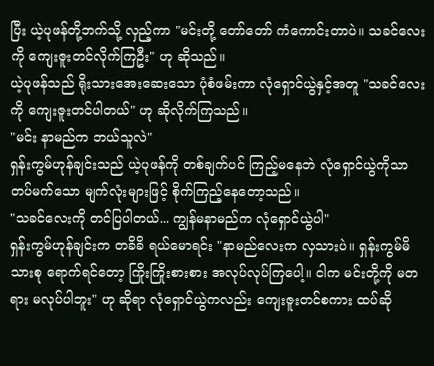ပြီး ယဲ့ပုဖန်တို့ဘက်သို့ လှည့်ကာ "မင်းတို့ တော်တော် ကံကောင်းတာပဲ။ သခင်လေးကို ကျေးဇူးတင်လိုက်ကြဦး" ဟု ဆိုသည်။
ယဲ့ပုဖန်သည် ရိုးသားအေးဆေးသော ပုံစံဖမ်းကာ လုံရှောင်ယွဲနှင့်အတူ "သခင်လေးကို ကျေးဇူးတင်ပါတယ်" ဟု ဆိုလိုက်ကြသည်။
"မင်း နာမည်က ဘယ်သူလဲ"
ရှန်းကွမ်ဟုန်ချင်းသည် ယဲ့ပုဖန်ကို တစ်ချက်ပင် ကြည့်မနေဘဲ လုံရှောင်ယွဲကိုသာ တပ်မက်သော မျက်လုံးများဖြင့် စိုက်ကြည့်နေတော့သည်။
"သခင်လေးကို တင်ပြပါတယ်... ကျွန်မနာမည်က လုံရှောင်ယွဲပါ"
ရှန်းကွမ်ဟုန်ချင်းက တခိခိ ရယ်မောရင်း "နာမည်လေးက လှသားပဲ။ ရှန်းကွမ်မိသားစု ရောက်ရင်တော့ ကြိုးကြိုးစားစား အလုပ်လုပ်ကြပေါ့။ ငါက မင်းတို့ကို မတရား မလုပ်ပါဘူး" ဟု ဆိုရာ လုံရှောင်ယွဲကလည်း ကျေးဇူးတင်စကား ထပ်ဆို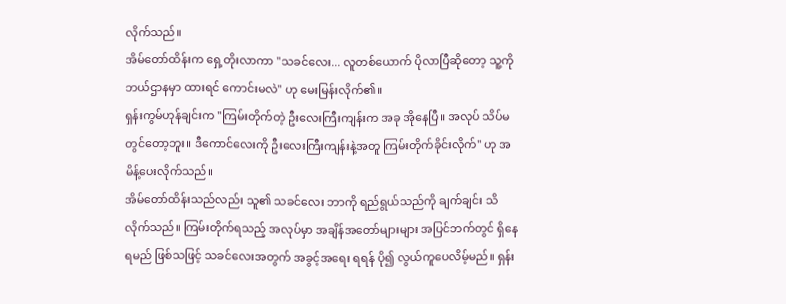လိုက်သည်။
အိမ်တော်ထိန်းက ရှေ့တိုးလာကာ "သခင်လေး... လူတစ်ယောက် ပိုလာပြီဆိုတော့ သူ့ကို ဘယ်ဌာနမှာ ထားရင် ကောင်းမလဲ" ဟု မေးမြန်းလိုက်၏။
ရှန်းကွမ်ဟုန်ချင်းက "ကြမ်းတိုက်တဲ့ ဦးလေးကြီးကျန်းက အခု အိုနေပြီ။ အလုပ် သိပ်မတွင်တော့ဘူး။ ဒီကောင်လေးကို ဦးလေးကြီးကျန်းနဲ့အတူ ကြမ်းတိုက်ခိုင်းလိုက်" ဟု အမိန့်ပေးလိုက်သည်။
အိမ်တော်ထိန်းသည်လည်း သူ၏ သခင်လေး ဘာကို ရည်ရွယ်သည်ကို ချက်ချင်း သိလိုက်သည်။ ကြမ်းတိုက်ရသည့် အလုပ်မှာ အချိန်အတော်များများ အပြင်ဘက်တွင် ရှိနေရမည် ဖြစ်သဖြင့် သခင်လေးအတွက် အခွင့်အရေး ရရန် ပို၍ လွယ်ကူပေလိမ့်မည်။ ရှန်း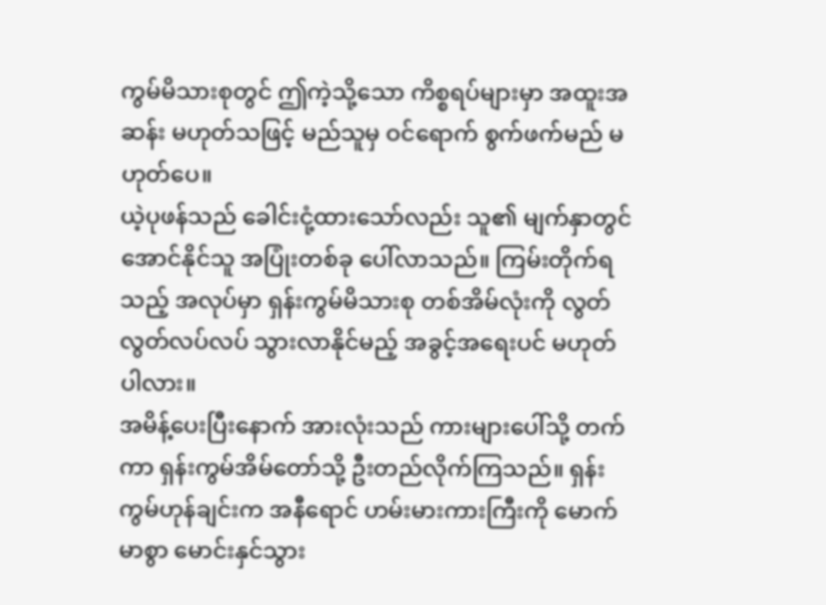ကွမ်မိသားစုတွင် ဤကဲ့သို့သော ကိစ္စရပ်များမှာ အထူးအဆန်း မဟုတ်သဖြင့် မည်သူမှ ဝင်ရောက် စွက်ဖက်မည် မဟုတ်ပေ။
ယဲ့ပုဖန်သည် ခေါင်းငုံ့ထားသော်လည်း သူ၏ မျက်နှာတွင် အောင်နိုင်သူ အပြုံးတစ်ခု ပေါ်လာသည်။ ကြမ်းတိုက်ရသည့် အလုပ်မှာ ရှန်းကွမ်မိသားစု တစ်အိမ်လုံးကို လွတ်လွတ်လပ်လပ် သွားလာနိုင်မည့် အခွင့်အရေးပင် မဟုတ်ပါလား။
အမိန့်ပေးပြီးနောက် အားလုံးသည် ကားများပေါ်သို့ တက်ကာ ရှန်းကွမ်အိမ်တော်သို့ ဦးတည်လိုက်ကြသည်။ ရှန်းကွမ်ဟုန်ချင်းက အနီရောင် ဟမ်းမားကားကြီးကို မောက်မာစွာ မောင်းနှင်သွား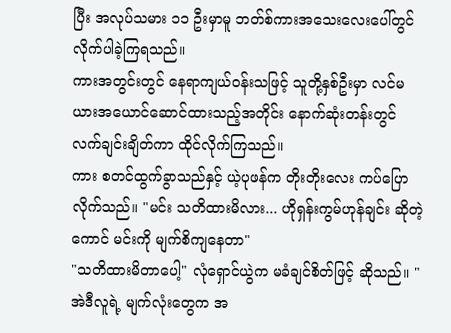ပြီး အလုပ်သမား ၁၁ ဦးမှာမူ ဘတ်စ်ကားအသေးလေးပေါ်တွင် လိုက်ပါခဲ့ကြရသည်။
ကားအတွင်းတွင် နေရာကျယ်ဝန်းသဖြင့် သူတို့နှစ်ဦးမှာ လင်မယားအယောင်ဆောင်ထားသည့်အတိုင်း နောက်ဆုံးတန်းတွင် လက်ချင်းချိတ်ကာ ထိုင်လိုက်ကြသည်။
ကား စတင်ထွက်ခွာသည်နှင့် ယဲ့ပုဖန်က တိုးတိုးလေး ကပ်ပြောလိုက်သည်။ "မင်း သတိထားမိလား... ဟိုရှန်းကွမ်ဟုန်ချင်း ဆိုတဲ့ကောင် မင်းကို မျက်စိကျနေတာ"
"သတိထားမိတာပေါ့" လုံရှောင်ယွဲက မခံချင်စိတ်ဖြင့် ဆိုသည်။ "အဲဒီလူရဲ့ မျက်လုံးတွေက အ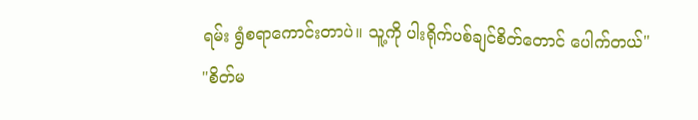ရမ်း ရွံစရာကောင်းတာပဲ။ သူ့ကို ပါးရိုက်ပစ်ချင်စိတ်တောင် ပေါက်တယ်"
"စိတ်မ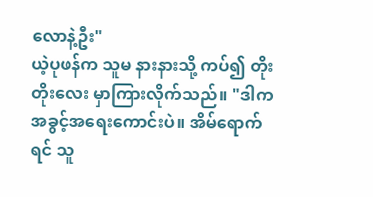လောနဲ့ဦး"
ယဲ့ပုဖန်က သူမ နားနားသို့ ကပ်၍ တိုးတိုးလေး မှာကြားလိုက်သည်။ "ဒါက အခွင့်အရေးကောင်းပဲ။ အိမ်ရောက်ရင် သူ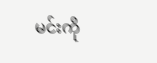မင်းကို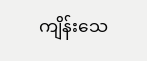ကျိန်းသေ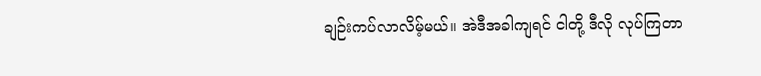ချဉ်းကပ်လာလိမ့်မယ်။ အဲဒီအခါကျရင် ငါတို့ ဒီလို လုပ်ကြတာ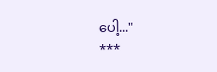ပေါ့..."
***